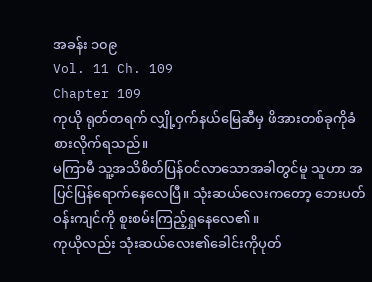အခန်း ၁၀၉
Vol. 11 Ch. 109
Chapter 109
ကုယို ရုတ်တရက် လျှို့ဝှက်နယ်မြေဆီမှ ဖိအားတစ်ခုကိုခံစားလိုက်ရသည်။
မကြာမီ သူ့အသိစိတ်ပြန်ဝင်လာသောအခါတွင်မူ သူဟာ အပြင်ပြန်ရောက်နေလေပြီ။ သုံးဆယ်လေးကတော့ ဘေးပတ်ဝန်းကျင်ကို စူးစမ်းကြည့်ရှုနေလေ၏။
ကုယိုလည်း သုံးဆယ်လေး၏ခေါင်းကိုပုတ်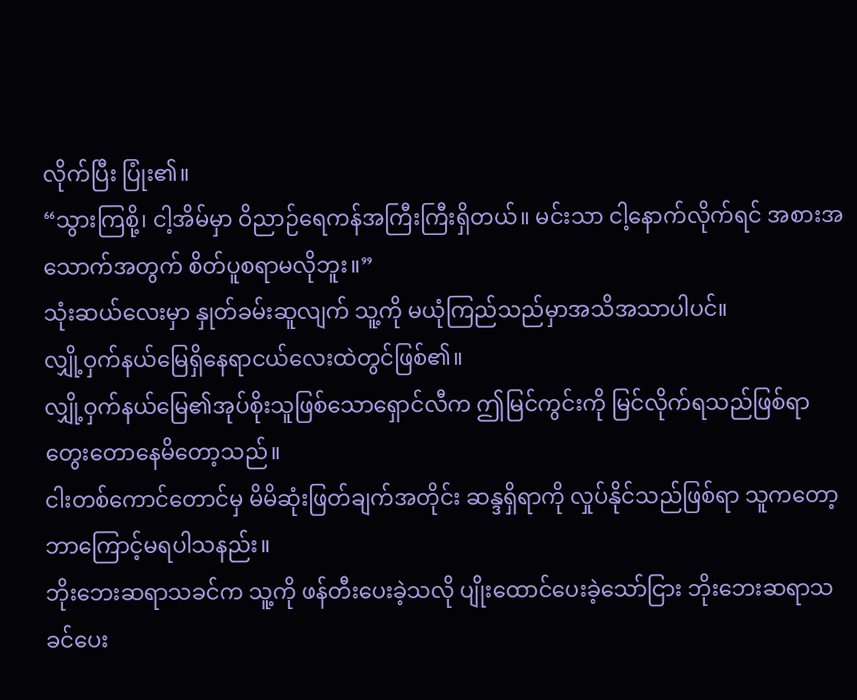လိုက်ပြီး ပြုံး၏။
“သွားကြစို့၊ ငါ့အိမ်မှာ ဝိညာဉ်ရေကန်အကြီးကြီးရှိတယ်။ မင်းသာ ငါ့နောက်လိုက်ရင် အစားအသောက်အတွက် စိတ်ပူစရာမလိုဘူး။”
သုံးဆယ်လေးမှာ နှုတ်ခမ်းဆူလျက် သူ့ကို မယုံကြည်သည်မှာအသိအသာပါပင်။
လျှို့ဝှက်နယ်မြေရှိနေရာငယ်လေးထဲတွင်ဖြစ်၏။
လျှို့ဝှက်နယ်မြေ၏အုပ်စိုးသူဖြစ်သောရှောင်လီက ဤမြင်ကွင်းကို မြင်လိုက်ရသည်ဖြစ်ရာ တွေးတောနေမိတော့သည်။
ငါးတစ်ကောင်တောင်မှ မိမိဆုံးဖြတ်ချက်အတိုင်း ဆန္ဒရှိရာကို လှုပ်နိုင်သည်ဖြစ်ရာ သူကတော့ ဘာကြောင့်မရပါသနည်း။
ဘိုးဘေးဆရာသခင်က သူ့ကို ဖန်တီးပေးခဲ့သလို ပျိုးထောင်ပေးခဲ့သော်ငြား ဘိုးဘေးဆရာသခင်ပေး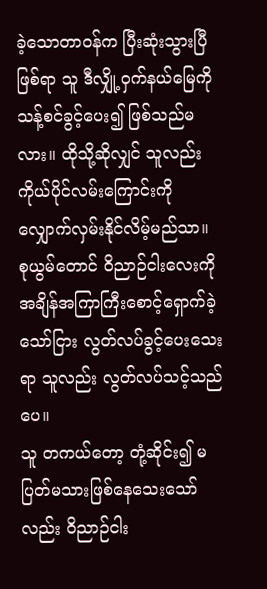ခဲ့သောတာဝန်က ပြီးဆုံးသွားပြီဖြစ်ရာ သူ ဒီလျှို့ဝှက်နယ်မြေကို သန့်စင်ခွင့်ပေး၍ ဖြစ်သည်မလား။ ထိုသို့ဆိုလျှင် သူလည်း ကိုယ်ပိုင်လမ်းကြောင်းကို လျှောက်လှမ်းနိုင်လိမ့်မည်သာ။
စုယွမ်တောင် ဝိညာဉ်ငါးလေးကို အချိန်အကြာကြီးစောင့်ရှောက်ခဲ့သော်ငြား လွတ်လပ်ခွင့်ပေးသေးရာ သူလည်း လွတ်လပ်သင့်သည်ပေ။
သူ တကယ်တော့ တုံ့ဆိုင်း၍ မပြတ်မသားဖြစ်နေသေးသော်လည်း ဝိညာဉ်ငါး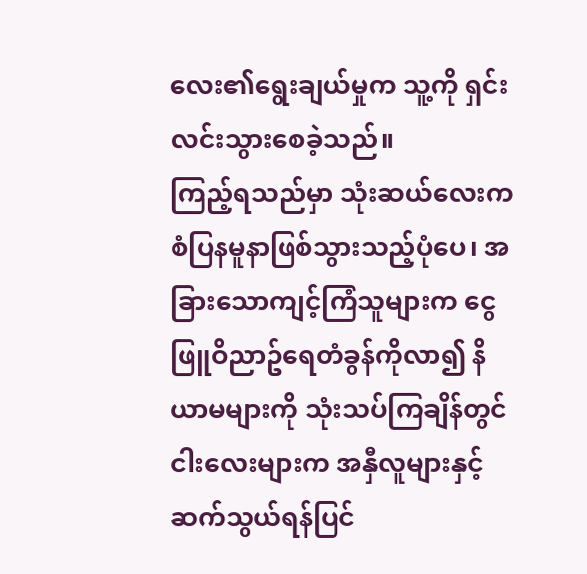လေး၏ရွေးချယ်မှုက သူ့ကို ရှင်းလင်းသွားစေခဲ့သည်။
ကြည့်ရသည်မှာ သုံးဆယ်လေးက စံပြနမူနာဖြစ်သွားသည့်ပုံပေ၊ အခြားသောကျင့်ကြံသူများက ငွေဖြူဝိညာဥ်ရေတံခွန်ကိုလာ၍ နိယာမများကို သုံးသပ်ကြချိန်တွင် ငါးလေးများက အနှီလူများနှင့်ဆက်သွယ်ရန်ပြင်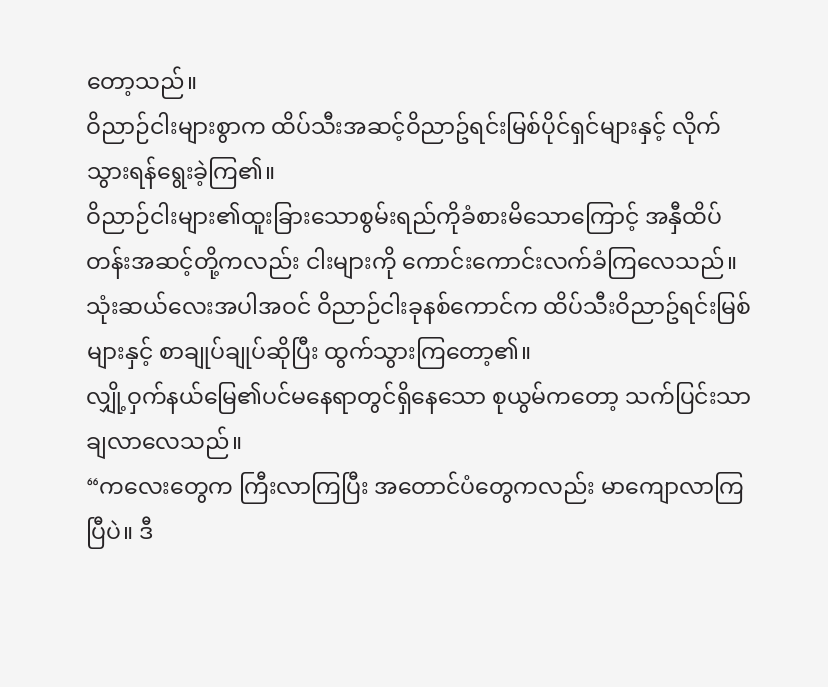တော့သည်။
ဝိညာဉ်ငါးများစွာက ထိပ်သီးအဆင့်ဝိညာဥ်ရင်းမြစ်ပိုင်ရှင်များနှင့် လိုက်သွားရန်ရွေးခဲ့ကြ၏။
ဝိညာဉ်ငါးများ၏ထူးခြားသောစွမ်းရည်ကိုခံစားမိသောကြောင့် အနှီထိပ်တန်းအဆင့်တို့ကလည်း ငါးများကို ကောင်းကောင်းလက်ခံကြလေသည်။
သုံးဆယ်လေးအပါအဝင် ဝိညာဉ်ငါးခုနစ်ကောင်က ထိပ်သီးဝိညာဥ်ရင်းမြစ်များနှင့် စာချုပ်ချုပ်ဆိုပြီး ထွက်သွားကြတော့၏။
လျှို့ဝှက်နယ်မြေ၏ပင်မနေရာတွင်ရှိနေသော စုယွမ်ကတော့ သက်ပြင်းသာချလာလေသည်။
“ကလေးတွေက ကြီးလာကြပြီး အတောင်ပံတွေကလည်း မာကျောလာကြပြီပဲ။ ဒီ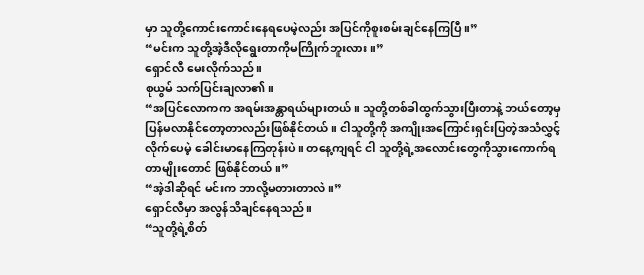မှာ သူတို့ကောင်းကောင်းနေရပေမဲ့လည်း အပြင်ကိုစူးစမ်းချင်နေကြပြီ။”
“မင်းက သူတို့အဲ့ဒီလိုရွေးတာကိုမကြိုက်ဘူးလား။”
ရှောင်လီ မေးလိုက်သည်။
စုယွမ် သက်ပြင်းချလာ၏။
“အပြင်လောကက အရမ်းအန္တာရယ်များတယ်။ သူတို့တစ်ခါထွက်သွားပြီးတာနဲ့ ဘယ်တော့မှပြန်မလာနိုင်တော့တာလည်းဖြစ်နိုင်တယ်။ ငါသူတို့ကို အကျိုးအကြောင်းရှင်းပြတဲ့အသံလွှင့်လိုက်ပေမဲ့ ခေါင်းမာနေကြတုန်းပဲ။ တနေ့ကျရင် ငါ သူတို့ရဲ့အလောင်းတွေကိုသွားကောက်ရတာမျိုးတောင် ဖြစ်နိုင်တယ်။”
“အဲ့ဒါဆိုရင် မင်းက ဘာလို့မတားတာလဲ။”
ရှောင်လီမှာ အလွန်သိချင်နေရသည်။
“သူတို့ရဲ့စိတ်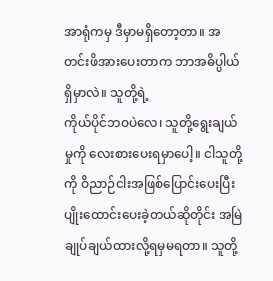အာရုံကမှ ဒီမှာမရှိတော့တာ။ အတင်းဖိအားပေးတာက ဘာအဓိပ္ပါယ်ရှိမှာလဲ။ သူတို့ရဲ့
ကိုယ်ပိုင်ဘဝပဲလေ၊ သူတို့ရွေးချယ်မှုကို လေးစားပေးရမှာပေါ့။ ငါသူတို့ကို ဝိညာဉ်ငါးအဖြစ်ပြောင်းပေးပြီး ပျိုးထောင်းပေးခဲ့တယ်ဆိုတိုင်း အမြဲချုပ်ချယ်ထားလို့ရမှမရတာ။ သူတို့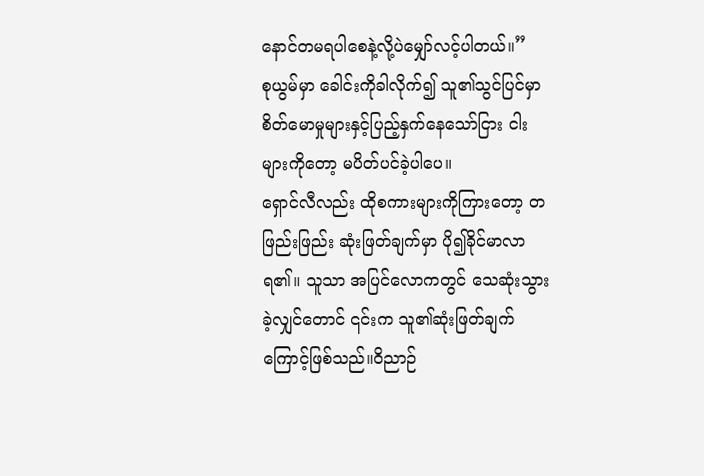နောင်တမရပါစေနဲ့လို့ပဲမျှော်လင့်ပါတယ်။”
စုယွမ်မှာ ခေါင်းကိုခါလိုက်၍ သူ၏သွင်ပြင်မှာ စိတ်မောမှုများနှင့်ပြည့်နှက်နေသော်ငြား ငါးများကိုတော့ မပိတ်ပင်ခဲ့ပါပေ။
ရှောင်လီလည်း ထိုစကားများကိုကြားတော့ တဖြည်းဖြည်း ဆုံးဖြတ်ချက်မှာ ပို၍ခိုင်မာလာရ၏။ သူသာ အပြင်လောကတွင် သေဆုံးသွားခဲ့လျှင်တောင် ၎င်းက သူ၏ဆုံးဖြတ်ချက်ကြောင့်ဖြစ်သည်။ဝိညာဉ်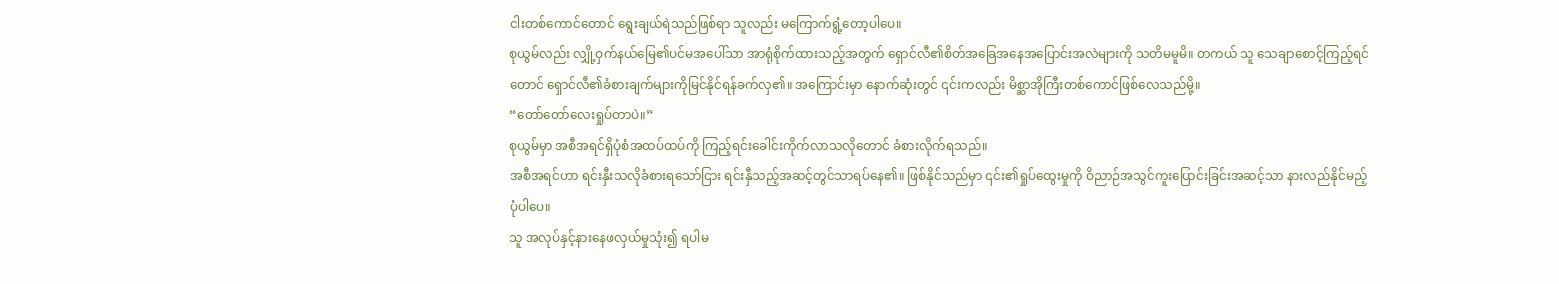ငါးတစ်ကောင်တောင် ရွေးချယ်ရဲသည်ဖြစ်ရာ သူလည်း မကြောက်ရွံ့တော့ပါပေ။
စုယွမ်လည်း လျှို့ဝှက်နယ်မြေ၏ပင်မအပေါ်သာ အာရုံစိုက်ထားသည့်အတွက် ရှောင်လီ၏စိတ်အခြေအနေအပြောင်းအလဲများကို သတိမမူမိ။ တကယ် သူ သေချာစောင့်ကြည့်ရင်တောင် ရှောင်လီ၏ခံစားချက်များကိုမြင်နိုင်ရန်ခက်လှ၏။ အကြောင်းမှာ နောက်ဆုံးတွင် ၎င်းကလည်း မိစ္ဆာအိုကြီးတစ်ကောင်ဖြစ်လေသည်မို့။
“တော်တော်လေးရှုပ်တာပဲ။”
စုယွမ်မှာ အစီအရင်ရှိပုံစံအထပ်ထပ်ကို ကြည့်ရင်းခေါင်းကိုက်လာသလိုတောင် ခံစားလိုက်ရသည်။
အစီအရင်ဟာ ရင်းနှီးသလိုခံစားရသော်ငြား ရင်းနှီသည့်အဆင့်တွင်သာရပ်နေ၏။ ဖြစ်နိုင်သည်မှာ ၎င်း၏ရှုပ်ထွေးမှုကို ဝိညာဉ်အသွင်ကူးပြောင်းခြင်းအဆင့်သာ နားလည်နိုင်မည့်ပုံပါပေ။
သူ အလုပ်နှင့်နားနေဖလှယ်မှုသုံး၍ ရပါမ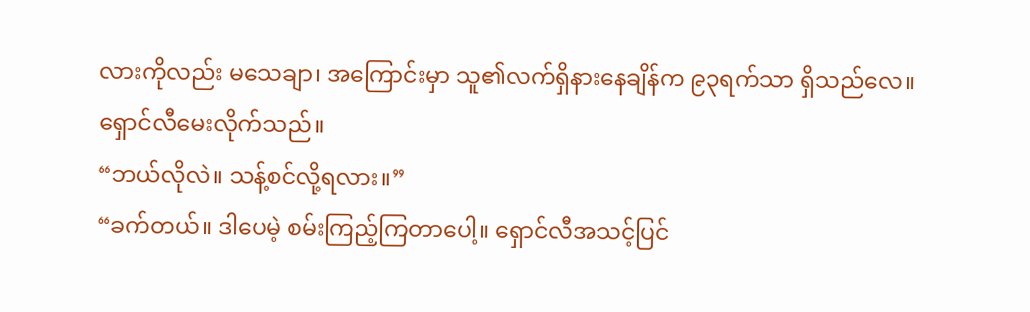လားကိုလည်း မသေချာ၊ အကြောင်းမှာ သူ၏လက်ရှိနားနေချိန်က ၉၃ရက်သာ ရှိသည်လေ။
ရှောင်လီမေးလိုက်သည်။
“ဘယ်လိုလဲ။ သန့်စင်လို့ရလား။”
“ခက်တယ်။ ဒါပေမဲ့ စမ်းကြည့်ကြတာပေါ့။ ရှောင်လီအသင့်ပြင်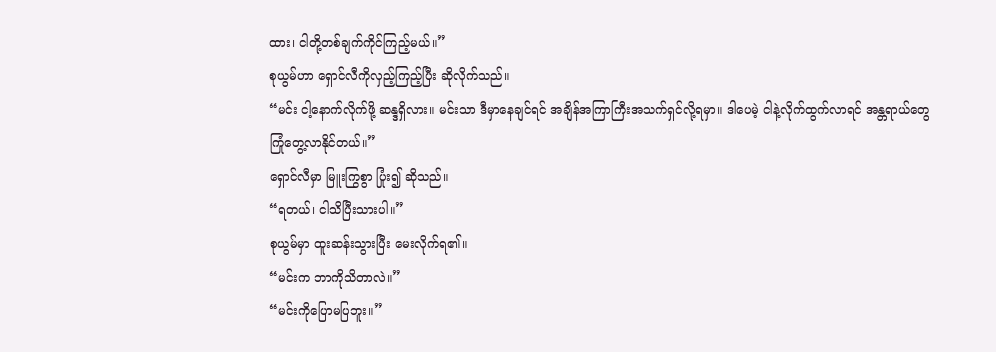ထား၊ ငါတို့တစ်ချက်ကိုင်ကြည့်မယ်။”
စုယွမ်ဟာ ရှောင်လီကိုလှည့်ကြည့်ပြီး ဆိုလိုက်သည်။
“မင်း ငါ့နောက်လိုက်ဖို့ ဆန္ဒရှိလား။ မင်းသာ ဒီမှာနေချင်ရင် အချိန်အကြာကြီးအသက်ရှင်လို့ရမှာ။ ဒါပေမဲ့ ငါနဲ့လိုက်ထွက်လာရင် အန္တရာယ်တွေကြုံတွေ့လာနိုင်တယ်။”
ရှောင်လီမှာ မြူးကြွစွာ ပြုံး၍ ဆိုသည်။
“ရတယ်၊ ငါသိပြီးသားပါ။”
စုယွမ်မှာ ထူးဆန်းသွားပြီး မေးလိုက်ရ၏။
“မင်းက ဘာကိုသိတာလဲ။”
“မင်းကိုပြောမပြဘူး။”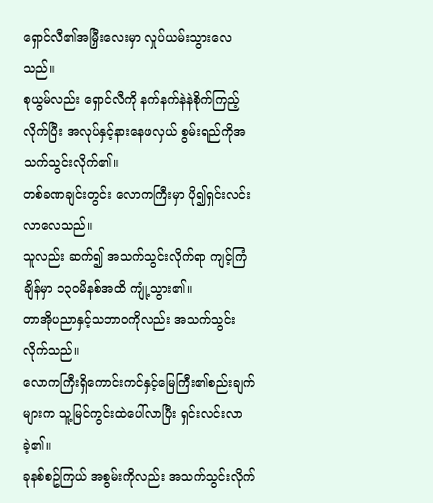ရှောင်လီ၏အမြှီးလေးမှာ လှုပ်ယမ်းသွားလေသည်။
စုယွမ်လည်း ရှောင်လီကို နက်နက်နဲနဲစိုက်ကြည့်လိုက်ပြီး အလုပ်နှင့်နားနေဖလှယ် စွမ်းရည်ကိုအသက်သွင်းလိုက်၏။
တစ်ခဏချင်းတွင်း လောကကြီးမှာ ပို၍ရှင်းလင်းလာလေသည်။
သူလည်း ဆက်၍ အသက်သွင်းလိုက်ရာ ကျင့်ကြံချိန်မှာ ၁၃၀မိနစ်အထိ ကျုံ့သွား၏။
တာအိုပညာနှင့်သဘာဝကိုလည်း အသက်သွင်းလိုက်သည်။
လောကကြီးရှိကောင်းကင်နှင့်မြေကြီး၏စည်းချက်များက သူ့မြင်ကွင်းထဲပေါ်လာပြီး ရှင်းလင်းလာခဲ့၏။
ခုနစ်စဥ်ကြယ် အစွမ်းကိုလည်း အသက်သွင်းလိုက်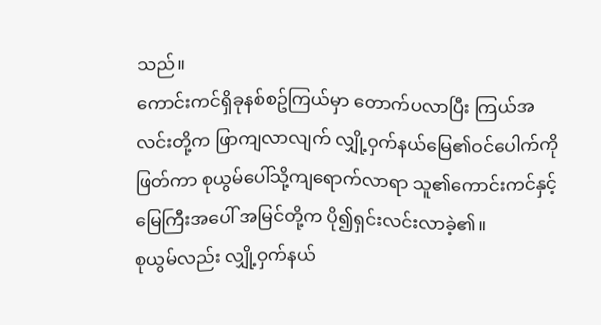သည်။
ကောင်းကင်ရှိခုနစ်စဥ်ကြယ်မှာ တောက်ပလာပြီး ကြယ်အလင်းတို့က ဖြာကျလာလျက် လျှို့ဝှက်နယ်မြေ၏ဝင်ပေါက်ကိုဖြတ်ကာ စုယွမ်ပေါ်သို့ကျရောက်လာရာ သူ၏ကောင်းကင်နှင့်မြေကြီးအပေါ် အမြင်တို့က ပို၍ရှင်းလင်းလာခဲ့၏။
စုယွမ်လည်း လျှို့ဝှက်နယ်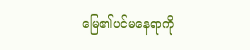မြေ၏ပင်မနေရာကို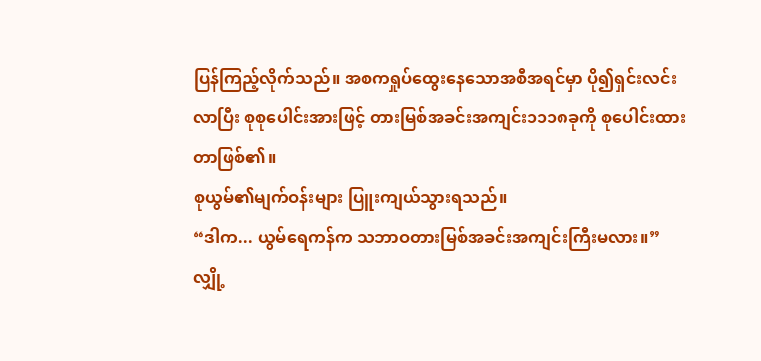ပြန်ကြည့်လိုက်သည်။ အစကရှုပ်ထွေးနေသောအစီအရင်မှာ ပို၍ရှင်းလင်းလာပြီး စုစုပေါင်းအားဖြင့် တားမြစ်အခင်းအကျင်း၁၁၁၈ခုကို စုပေါင်းထားတာဖြစ်၏။
စုယွမ်၏မျက်ဝန်းများ ပြူးကျယ်သွားရသည်။
“ဒါက... ယွမ်ရေကန်က သဘာဝတားမြစ်အခင်းအကျင်းကြီးမလား။”
လျှို့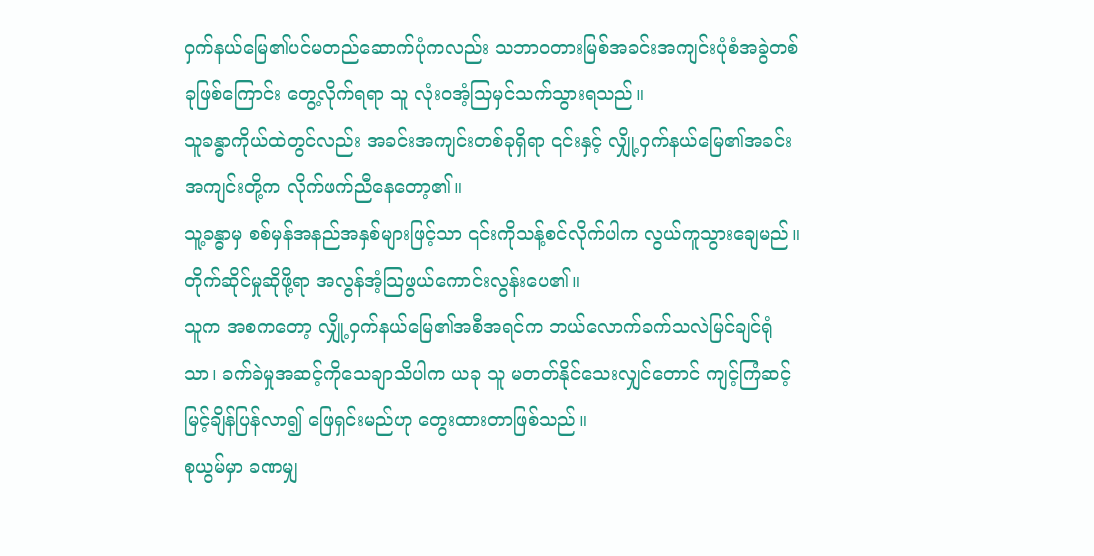ဝှက်နယ်မြေ၏ပင်မတည်ဆောက်ပုံကလည်း သဘာဝတားမြစ်အခင်းအကျင်းပုံစံအခွဲတစ်ခုဖြစ်ကြောင်း တွေ့လိုက်ရရာ သူ လုံးဝအံ့သြမှင်သက်သွားရသည်။
သူခန္ဓာကိုယ်ထဲတွင်လည်း အခင်းအကျင်းတစ်ခုရှိရာ ၎င်းနှင့် လျှို့ဝှက်နယ်မြေ၏အခင်းအကျင်းတို့က လိုက်ဖက်ညီနေတော့၏။
သူ့ခန္ဓာမှ စစ်မှန်အနည်အနှစ်များဖြင့်သာ ၎င်းကိုသန့်စင်လိုက်ပါက လွယ်ကူသွားချေမည်။
တိုက်ဆိုင်မှုဆိုဖို့ရာ အလွန်အံ့သြဖွယ်ကောင်းလွန်းပေ၏။
သူက အစကတော့ လျှို့ဝှက်နယ်မြေ၏အစီအရင်က ဘယ်လောက်ခက်သလဲမြင်ချင်ရုံသာ၊ ခက်ခဲမှုအဆင့်ကိုသေချာသိပါက ယခု သူ မတတ်နိုင်သေးလျှင်တောင် ကျင့်ကြံဆင့်မြင့်ချိန်ပြန်လာ၍ ဖြေရှင်းမည်ဟု တွေးထားတာဖြစ်သည်။
စုယွမ်မှာ ခဏမျှ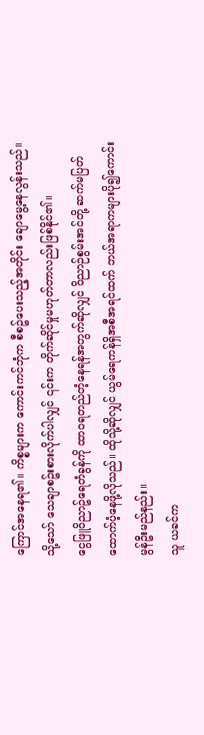ကြောင်အနေရ၏။ ကိစ္စများက ကောင်းကင်ဘုံက စီစဥ်ပေးသည့်အတိုင်း ချောမွေ့နေလွန်းသည်။ သို့သော် သေချာစဥ်းစားလိုက်ပါလျှင် ၎င်းက တိုက်ဆိုင်မှုမဟုတ်တာလည်းဖြစ်နိုင်၏။
ငွေဖြူဝိညာဥ်ရေတံခွန်ကို ထာဝရတည်တံ့နေရန်အတွက်ဆိုလျှင် ဝိညာဉ်စွမ်းအင်တို့ ဆက်မပြတ်ထောက်ပံ့နေဖို့လိုသည်။ ထိုသို့ဆိုလျှင် ယွမ်ရေကန်ရှိအစီအရင်ထက် ဘယ်အရာကများပို၍ကောင်းမွန်ဦးမည်နည်း။
သူ ယခင်က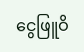ငွေဖြူဝိ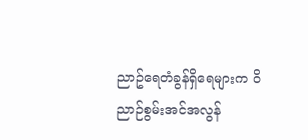ညာဥ်ရေတံခွန်ရှိရေများက ဝိညာဉ်စွမ်းအင်အလွန်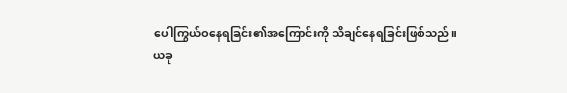ပေါကြွယ်ဝနေရခြင်း၏အကြောင်းကို သိချင်နေရခြင်းဖြစ်သည်။
ယခု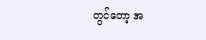တွင်တော့ အ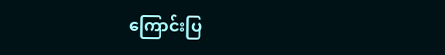ကြောင်းပြ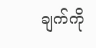ချက်ကို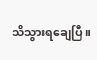သိသွားရချေပြီ။